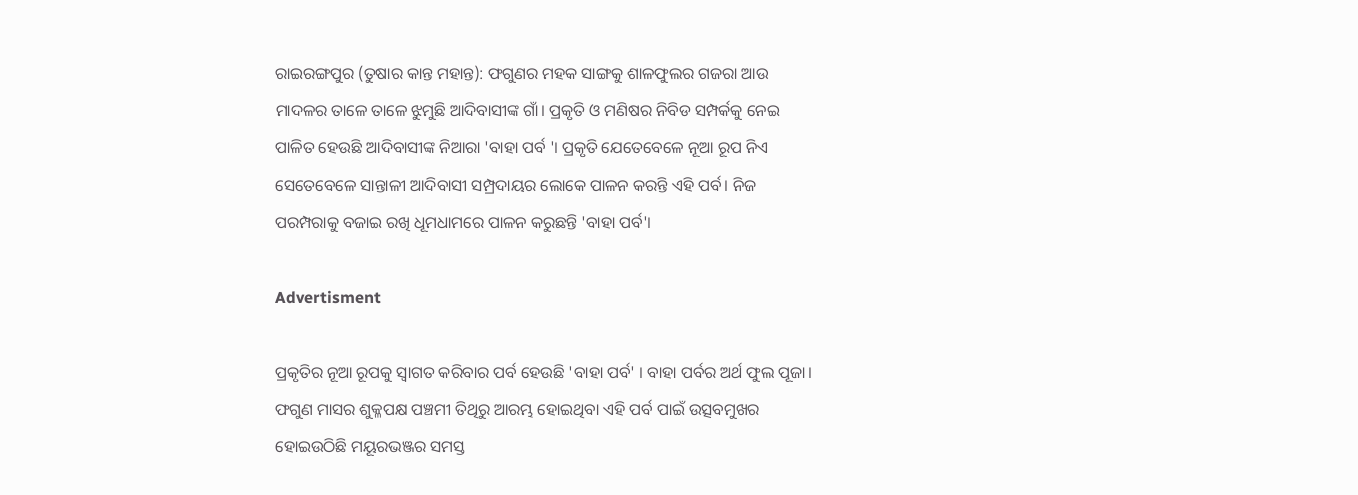ରାଇରଙ୍ଗପୁର (ତୁଷାର କାନ୍ତ ମହାନ୍ତ): ଫଗୁଣର ମହକ ସାଙ୍ଗକୁ ଶାଳଫୁଲର ଗଜରା ଆଉ ମାଦଳର ତାଳେ ତାଳେ ଝୁମୁଛି ଆଦିବାସୀଙ୍କ ଗାଁ। ପ୍ରକୃତି ଓ ମଣିଷର ନିବିଡ ସମ୍ପର୍କକୁ ନେଇ ପାଳିତ ହେଉଛି ଆଦିବାସୀଙ୍କ ନିଆରା 'ବାହା ପର୍ବ '। ପ୍ରକୃତି ଯେତେବେଳେ ନୂଆ ରୂପ ନିଏ ସେତେବେଳେ ସାନ୍ତାଳୀ ଆଦିବାସୀ ସମ୍ପ୍ରଦାୟର ଲୋକେ ପାଳନ କରନ୍ତି ଏହି ପର୍ବ। ନିଜ ପରମ୍ପରାକୁ ବଜାଇ ରଖି ଧୂମଧାମରେ ପାଳନ କରୁଛନ୍ତି 'ବାହା ପର୍ବ'।

Advertisment

ପ୍ରକୃତିର ନୂଆ ରୂପକୁ ସ୍ୱାଗତ କରିବାର ପର୍ବ ହେଉଛି 'ବାହା ପର୍ବ' । ବାହା ପର୍ବର ଅର୍ଥ ଫୁଲ ପୂଜା। ଫଗୁଣ ମାସର ଶୁକ୍ଳପକ୍ଷ ପଞ୍ଚମୀ ତିଥିରୁ ଆରମ୍ଭ ହୋଇଥିବା ଏହି ପର୍ବ ପାଇଁ ଉତ୍ସବମୁଖର ହୋଇଉଠିଛି ମୟୂରଭଞ୍ଜର ସମସ୍ତ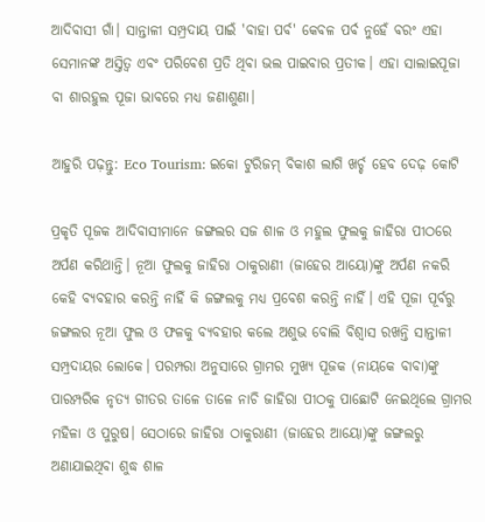ଆଦିବାସୀ ଗାଁ। ସାନ୍ତାଳୀ ସମ୍ପ୍ରଦାୟ ପାଇଁ 'ବାହା ପର୍ବ' କେବଳ ପର୍ବ ନୁହେଁ ବରଂ ଏହା ସେମାନଙ୍କ ଅସ୍ତିତ୍ୱ ଏବଂ ପରିବେଶ ପ୍ରତି ଥିବା ଭଲ ପାଇବାର ପ୍ରତୀକ। ଏହା ସାଲାଇପୂଜା ବା ଶାରହୁଲ ପୂଜା ଭାବରେ ମଧ୍ଯ ଜଣାଶୁଣା।

ଆହୁରି ପଢ଼ନ୍ତୁ: Eco Tourism: ଇକୋ ଟୁରିଜମ୍ ବିକାଶ ଲାଗି ଖର୍ଚ୍ଚ ହେବ ଦେଢ଼ କୋଟି

ପ୍ରକୃତି ପୂଜକ ଆଦିବାସୀମାନେ ଜଙ୍ଗଲର ସଜ ଶାଳ ଓ ମହୁଲ ଫୁଲକୁ ଜାହିରା ପୀଠରେ ଅର୍ପଣ କରିଥାନ୍ତି। ନୂଆ ଫୁଲକୁ ଜାହିରା ଠାକୁରାଣୀ (ଜାହେର ଆୟୋ)ଙ୍କୁ ଅର୍ପଣ ନକରି କେହି ବ୍ୟବହାର କରନ୍ତି ନାହିଁ କି ଜଙ୍ଗଲକୁ ମଧ୍ୟ ପ୍ରବେଶ କରନ୍ତି ନାହିଁ। ଏହି ପୂଜା ପୂର୍ବରୁ ଜଙ୍ଗଲର ନୂଆ ଫୁଲ ଓ ଫଳକୁ ବ୍ୟବହାର କଲେ ଅଶୁଭ ବୋଲି ବିଶ୍ୱାସ ରଖନ୍ତି ସାନ୍ତାଳୀ ସମ୍ପ୍ରଦାୟର ଲୋକେ। ପରମ୍ପରା ଅନୁସାରେ ଗ୍ରାମର ମୁଖ୍ୟ ପୂଜକ (ନାୟକେ ବାବା)ଙ୍କୁ ପାରମ୍ପରିକ ନୃତ୍ୟ ଗୀତର ତାଳେ ତାଳେ ନାଚି ଜାହିରା ପୀଠକୁ ପାଛୋଟି ନେଇଥିଲେ ଗ୍ରାମର ମହିଳା ଓ ପୁରୁଷ। ସେଠାରେ ଜାହିରା ଠାକୁରାଣୀ (ଜାହେର ଆୟୋ)ଙ୍କୁ ଜଙ୍ଗଲରୁ ଅଣାଯାଇଥିବା ଶୁଦ୍ଧ ଶାଳ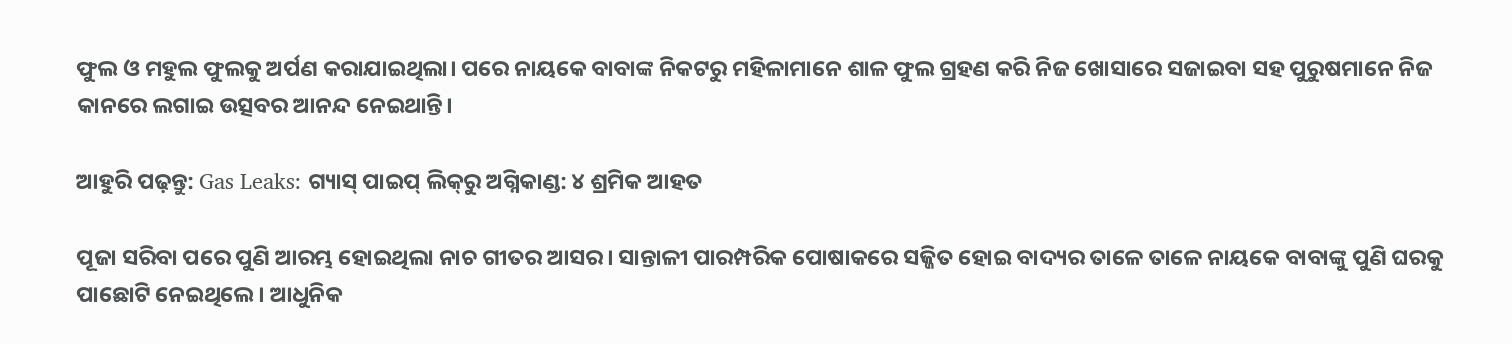ଫୁଲ ଓ ମହୁଲ ଫୁଲକୁ ଅର୍ପଣ କରାଯାଇଥିଲା। ପରେ ନାୟକେ ବାବାଙ୍କ ନିକଟରୁ ମହିଳାମାନେ ଶାଳ ଫୁଲ ଗ୍ରହଣ କରି ନିଜ ଖୋସାରେ ସଜାଇବା ସହ ପୁରୁଷମାନେ ନିଜ କାନରେ ଲଗାଇ ଉତ୍ସବର ଆନନ୍ଦ ନେଇଥାନ୍ତି।

ଆହୁରି ପଢ଼ନ୍ତୁ: Gas Leaks: ଗ୍ୟାସ୍ ପାଇପ୍ ଲିକ୍‌ରୁ ଅଗ୍ନିକାଣ୍ଡ: ୪ ଶ୍ରମିକ ଆହତ

ପୂଜା ସରିବା ପରେ ପୁଣି ଆରମ୍ଭ ହୋଇଥିଲା ନାଚ ଗୀତର ଆସର। ସାନ୍ତାଳୀ ପାରମ୍ପରିକ ପୋଷାକରେ ସଜ୍ଜିତ ହୋଇ ବାଦ୍ୟର ତାଳେ ତାଳେ ନାୟକେ ବାବାଙ୍କୁ ପୁଣି ଘରକୁ ପାଛୋଟି ନେଇଥିଲେ। ଆଧୁନିକ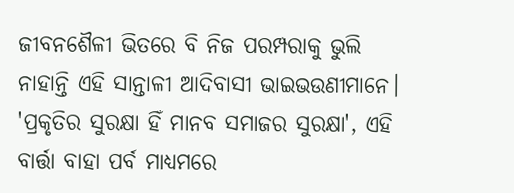ଜୀବନଶୈଳୀ ଭିତରେ ବି ନିଜ ପରମ୍ପରାକୁ ଭୁଲି ନାହାନ୍ତି ଏହି ସାନ୍ତାଳୀ ଆଦିବାସୀ ଭାଇଭଉଣୀମାନେ। 'ପ୍ରକୃତିର ସୁରକ୍ଷା ହିଁ ମାନବ ସମାଜର ସୁରକ୍ଷା', ଏହି ବାର୍ତ୍ତା ବାହା ପର୍ବ ମାଧ୍ୟମରେ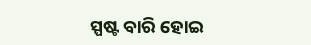ସ୍ପଷ୍ଟ ବାରି ହୋଇ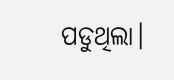ପଡୁଥିଲା।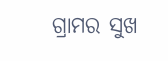ଗ୍ରାମର ସୁଖ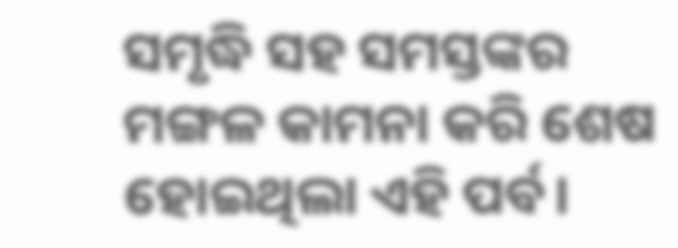ସମୃଦ୍ଧି ସହ ସମସ୍ତଙ୍କର ମଙ୍ଗଳ କାମନା କରି ଶେଷ ହୋଇଥିଲା ଏହି ପର୍ବ।